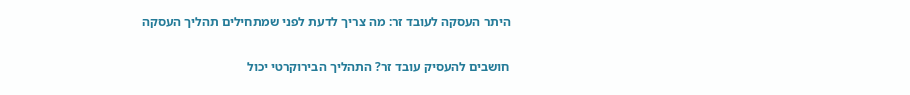היתר העסקה לעובד זר: מה צריך לדעת לפני שמתחילים תהליך העסקה

חושבים להעסיק עובד זר? התהליך הבירוקרטי יכול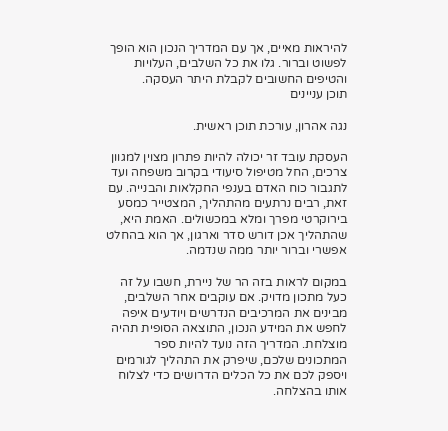להיראות מאיים, אך עם המדריך הנכון הוא הופך לפשוט וברור. גלו את כל השלבים, העלויות והטיפים החשובים לקבלת היתר העסקה.
תוכן עניינים

נגה אהרון, עורכת תוכן ראשית.

העסקת עובד זר יכולה להיות פתרון מצוין למגוון צרכים, החל מטיפול סיעודי בקרוב משפחה ועד לתגבור כוח האדם בענפי החקלאות והבנייה. עם זאת, רבים נרתעים מהתהליך, המצטייר כמסע בירוקרטי מפרך ומלא במכשולים. האמת היא, שהתהליך אכן דורש סדר וארגון, אך הוא בהחלט אפשרי וברור יותר ממה שנדמה.

במקום לראות בזה הר של ניירת, חשבו על זה כעל מתכון מדויק. אם עוקבים אחר השלבים, מבינים את המרכיבים הנדרשים ויודעים איפה לחפש את המידע הנכון, התוצאה הסופית תהיה מוצלחת. המדריך הזה נועד להיות ספר המתכונים שלכם, שיפרק את התהליך לגורמים ויספק לכם את כל הכלים הדרושים כדי לצלוח אותו בהצלחה.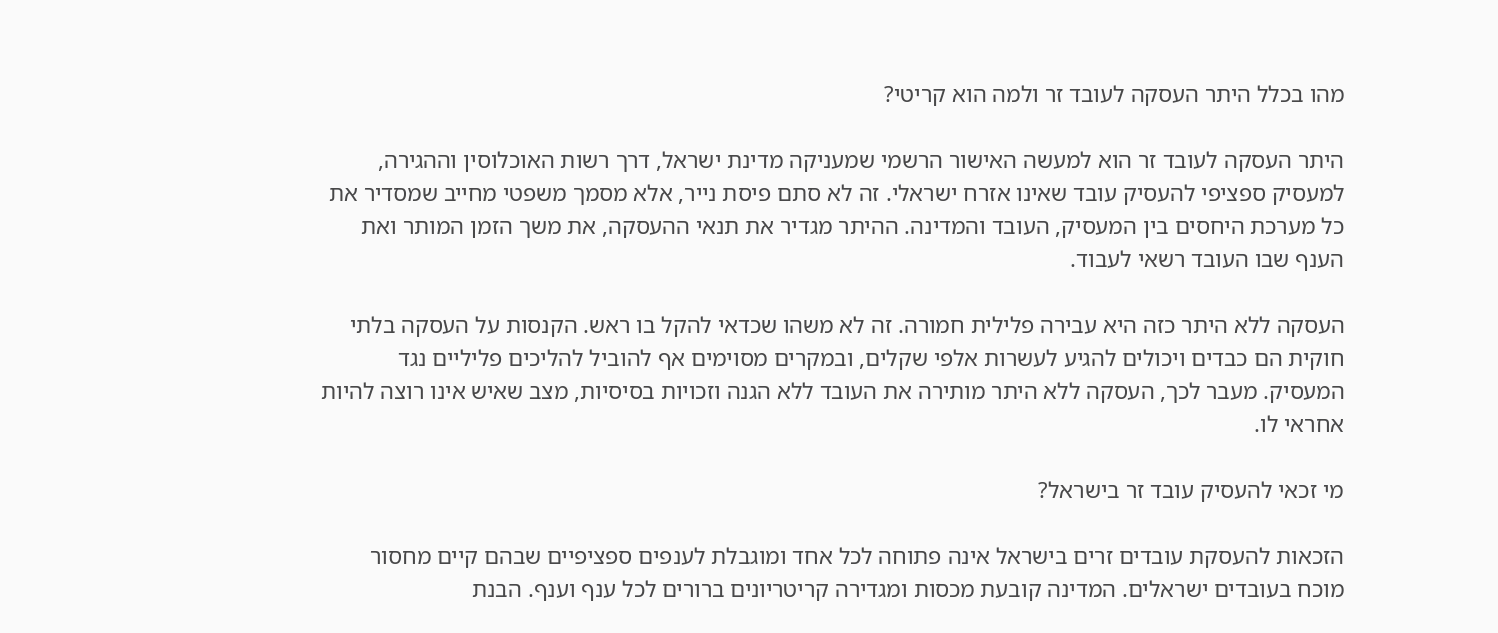מהו בכלל היתר העסקה לעובד זר ולמה הוא קריטי?

היתר העסקה לעובד זר הוא למעשה האישור הרשמי שמעניקה מדינת ישראל, דרך רשות האוכלוסין וההגירה, למעסיק ספציפי להעסיק עובד שאינו אזרח ישראלי. זה לא סתם פיסת נייר, אלא מסמך משפטי מחייב שמסדיר את כל מערכת היחסים בין המעסיק, העובד והמדינה. ההיתר מגדיר את תנאי ההעסקה, את משך הזמן המותר ואת הענף שבו העובד רשאי לעבוד.

העסקה ללא היתר כזה היא עבירה פלילית חמורה. זה לא משהו שכדאי להקל בו ראש. הקנסות על העסקה בלתי חוקית הם כבדים ויכולים להגיע לעשרות אלפי שקלים, ובמקרים מסוימים אף להוביל להליכים פליליים נגד המעסיק. מעבר לכך, העסקה ללא היתר מותירה את העובד ללא הגנה וזכויות בסיסיות, מצב שאיש אינו רוצה להיות אחראי לו.

מי זכאי להעסיק עובד זר בישראל?

הזכאות להעסקת עובדים זרים בישראל אינה פתוחה לכל אחד ומוגבלת לענפים ספציפיים שבהם קיים מחסור מוכח בעובדים ישראלים. המדינה קובעת מכסות ומגדירה קריטריונים ברורים לכל ענף וענף. הבנת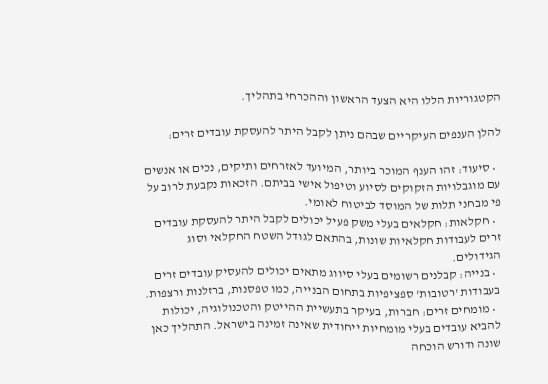הקטגוריות הללו היא הצעד הראשון וההכרחי בתהליך.

להלן הענפים העיקריים שבהם ניתן לקבל היתר להעסקת עובדים זרים:

  • סיעוד: זהו הענף המוכר ביותר, המיועד לאזרחים ותיקים, נכים או אנשים עם מוגבלויות הזקוקים לסיוע וטיפול אישי בביתם. הזכאות נקבעת לרוב על פי מבחני תלות של המוסד לביטוח לאומי.
  • חקלאות: חקלאים בעלי משק פעיל יכולים לקבל היתר להעסקת עובדים זרים לעבודות חקלאיות שונות, בהתאם לגודל השטח החקלאי וסוג הגידולים.
  • בנייה: קבלנים רשומים בעלי סיווג מתאים יכולים להעסיק עובדים זרים בעבודות 'רטובות' ספציפיות בתחום הבנייה, כמו טפסנות, ברזלנות ורצפות.
  • מומחים זרים: חברות, בעיקר בתעשיית ההייטק והטכנולוגיה, יכולות להביא עובדים בעלי מומחיות ייחודית שאינה זמינה בישראל. התהליך כאן שונה ודורש הוכחה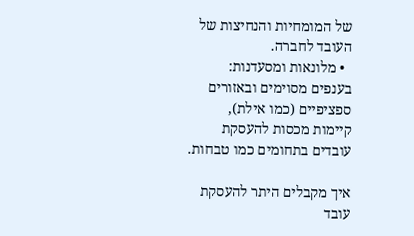של המומחיות והנחיצות של העובד לחברה.
  • מלונאות ומסעדנות: בענפים מסוימים ובאזורים ספציפיים (כמו אילת), קיימות מכסות להעסקת עובדים בתחומים כמו טבחות.

איך מקבלים היתר להעסקת עובד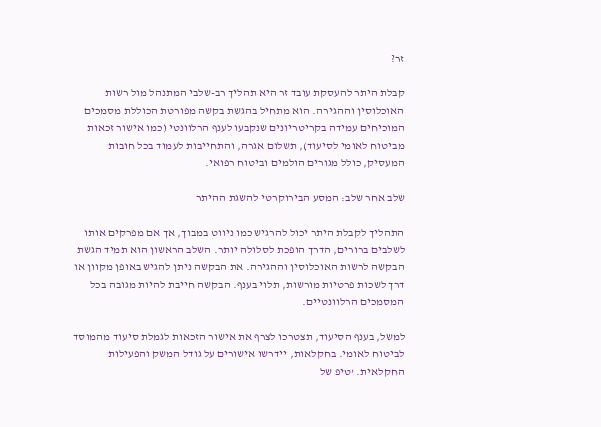זר?

קבלת היתר להעסקת עובד זר היא תהליך רב-שלבי המתנהל מול רשות האוכלוסין וההגירה. הוא מתחיל בהגשת בקשה מפורטת הכוללת מסמכים המוכיחים עמידה בקריטריונים שנקבעו לענף הרלוונטי (כמו אישור זכאות מביטוח לאומי לסיעוד), תשלום אגרה, והתחייבות לעמוד בכל חובות המעסיק, כולל מגורים הולמים וביטוח רפואי.

שלב אחר שלב: המסע הבירוקרטי להשגת ההיתר

התהליך לקבלת היתר יכול להרגיש כמו ניווט במבוך, אך אם מפרקים אותו לשלבים ברורים, הדרך הופכת לסלולה יותר. השלב הראשון הוא תמיד הגשת הבקשה לרשות האוכלוסין וההגירה. את הבקשה ניתן להגיש באופן מקוון או דרך לשכות פרטיות מורשות, תלוי בענף. הבקשה חייבת להיות מגובה בכל המסמכים הרלוונטיים.

למשל, בענף הסיעוד, תצטרכו לצרף את אישור הזכאות לגמלת סיעוד מהמוסד לביטוח לאומי. בחקלאות, יידרשו אישורים על גודל המשק והפעילות החקלאית. 'טיפ של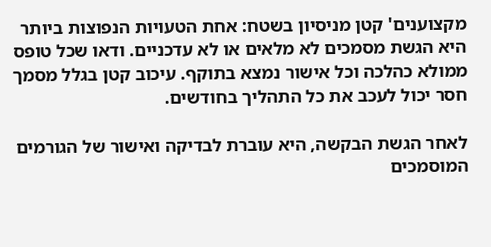מקצוענים' קטן מניסיון בשטח: אחת הטעויות הנפוצות ביותר היא הגשת מסמכים לא מלאים או לא עדכניים. ודאו שכל טופס ממולא כהלכה וכל אישור נמצא בתוקף. עיכוב קטן בגלל מסמך חסר יכול לעכב את כל התהליך בחודשים.

לאחר הגשת הבקשה, היא עוברת לבדיקה ואישור של הגורמים המוסמכים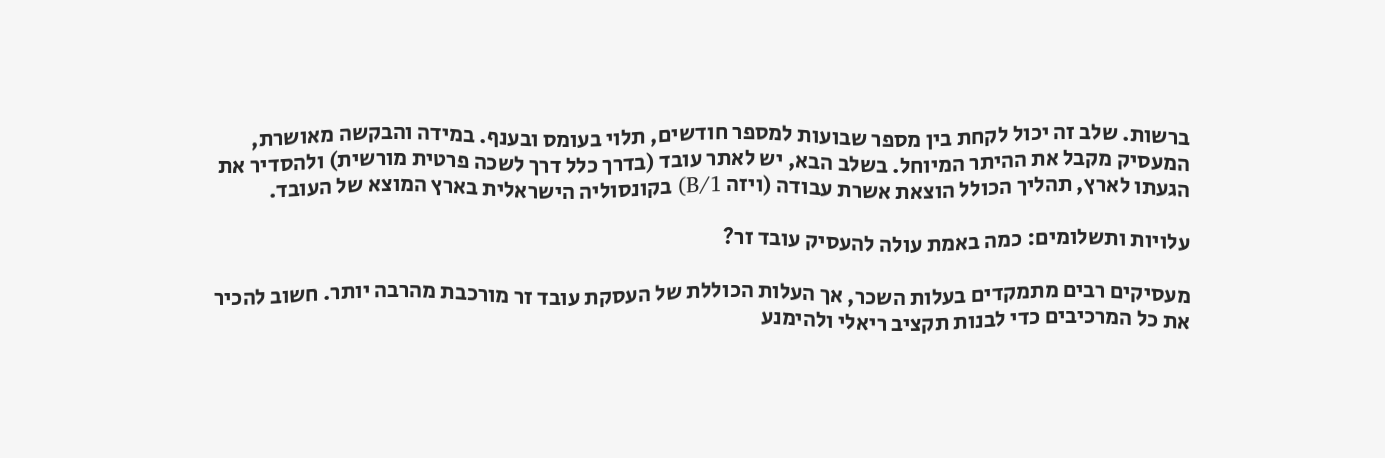ברשות. שלב זה יכול לקחת בין מספר שבועות למספר חודשים, תלוי בעומס ובענף. במידה והבקשה מאושרת, המעסיק מקבל את ההיתר המיוחל. בשלב הבא, יש לאתר עובד (בדרך כלל דרך לשכה פרטית מורשית) ולהסדיר את הגעתו לארץ, תהליך הכולל הוצאת אשרת עבודה (ויזה B/1) בקונסוליה הישראלית בארץ המוצא של העובד.

עלויות ותשלומים: כמה באמת עולה להעסיק עובד זר?

מעסיקים רבים מתמקדים בעלות השכר, אך העלות הכוללת של העסקת עובד זר מורכבת מהרבה יותר. חשוב להכיר את כל המרכיבים כדי לבנות תקציב ריאלי ולהימנע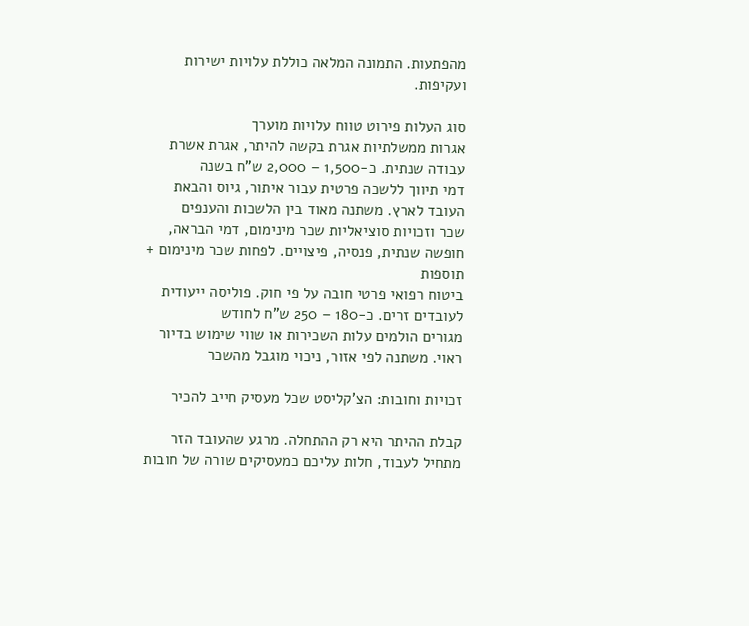מהפתעות. התמונה המלאה כוללת עלויות ישירות ועקיפות.

סוג העלות פירוט טווח עלויות מוערך
אגרות ממשלתיות אגרת בקשה להיתר, אגרת אשרת עבודה שנתית. כ-1,500 – 2,000 ש"ח בשנה
דמי תיווך ללשכה פרטית עבור איתור, גיוס והבאת העובד לארץ. משתנה מאוד בין הלשכות והענפים
שכר וזכויות סוציאליות שכר מינימום, דמי הבראה, חופשה שנתית, פנסיה, פיצויים. לפחות שכר מינימום + תוספות
ביטוח רפואי פרטי חובה על פי חוק. פוליסה ייעודית לעובדים זרים. כ-180 – 250 ש"ח לחודש
מגורים הולמים עלות השכירות או שווי שימוש בדיור ראוי. משתנה לפי אזור, ניכוי מוגבל מהשכר

זכויות וחובות: הצ'קליסט שכל מעסיק חייב להכיר

קבלת ההיתר היא רק ההתחלה. מרגע שהעובד הזר מתחיל לעבוד, חלות עליכם כמעסיקים שורה של חובות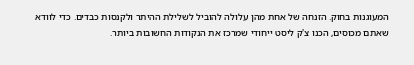המעוגנות בחוק. הזנחה של אחת מהן עלולה להוביל לשלילת ההיתר ולקנסות כבדים. כדי לוודא שאתם מכוסים, הכנו צ'ק ליסט ייחודי שמרכז את הנקודות החשובות ביותר.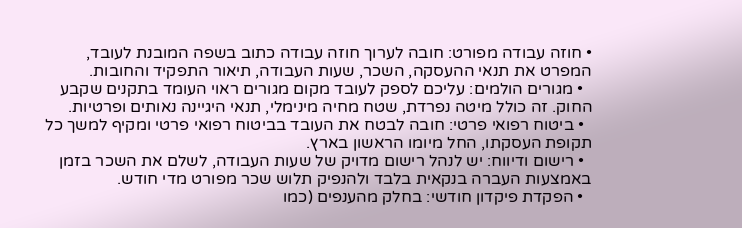• חוזה עבודה מפורט: חובה לערוך חוזה עבודה כתוב בשפה המובנת לעובד, המפרט את תנאי ההעסקה, השכר, שעות העבודה, תיאור התפקיד והחובות.
  • מגורים הולמים: עליכם לספק לעובד מקום מגורים ראוי העומד בתקנים שקבע החוק. זה כולל מיטה נפרדת, שטח מחיה מינימלי, תנאי היגיינה נאותים ופרטיות.
  • ביטוח רפואי פרטי: חובה לבטח את העובד בביטוח רפואי פרטי ומקיף למשך כל תקופת העסקתו, החל מיומו הראשון בארץ.
  • רישום ודיווח: יש לנהל רישום מדויק של שעות העבודה, לשלם את השכר בזמן באמצעות העברה בנקאית בלבד ולהנפיק תלוש שכר מפורט מדי חודש.
  • הפקדת פיקדון חודשי: בחלק מהענפים (כמו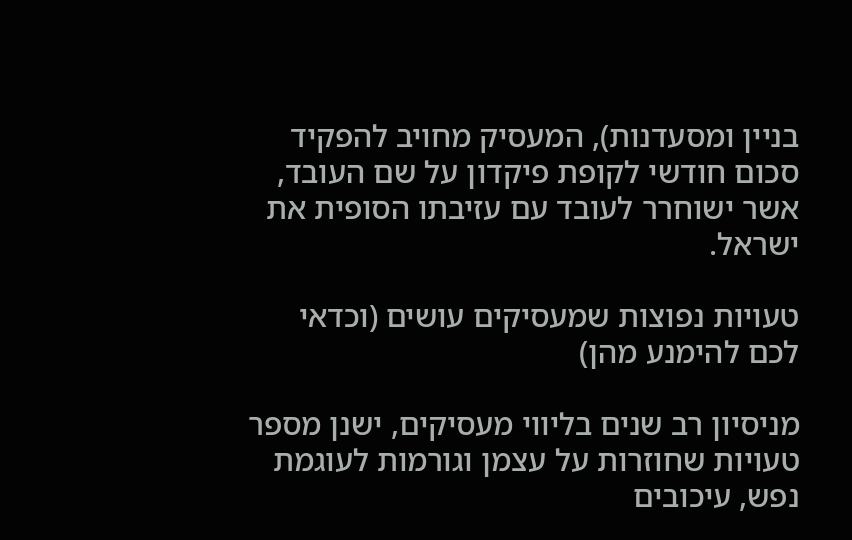בניין ומסעדנות), המעסיק מחויב להפקיד סכום חודשי לקופת פיקדון על שם העובד, אשר ישוחרר לעובד עם עזיבתו הסופית את ישראל.

טעויות נפוצות שמעסיקים עושים (וכדאי לכם להימנע מהן)

מניסיון רב שנים בליווי מעסיקים, ישנן מספר טעויות שחוזרות על עצמן וגורמות לעוגמת נפש, עיכובים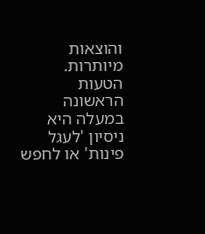והוצאות מיותרות. הטעות הראשונה במעלה היא ניסיון 'לעגל פינות' או לחפש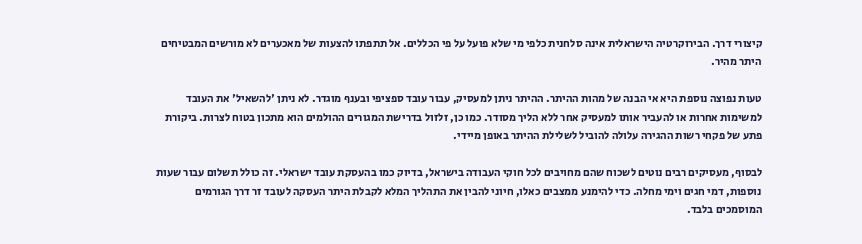קיצורי דרך. הבירוקרטיה הישראלית אינה סלחנית כלפי מי שלא פועל על פי הכללים. אל תתפתו להצעות של מאכערים לא מורשים המבטיחים היתר מהיר.

טעות נפוצה נוספת היא אי הבנה של מהות ההיתר. ההיתר ניתן למעסיק, עבור עובד ספציפי ובענף מוגדר. לא ניתן 'להשאיל' את העובד למשימות אחרות או להעביר אותו למעסיק אחר ללא הליך מסודר. כמו כן, זלזול בדרישת המגורים ההולמים הוא מתכון בטוח לצרות. ביקורת פתע של פקחי רשות ההגירה עלולה להוביל לשלילת ההיתר באופן מיידי.

לבסוף, מעסיקים רבים נוטים לשכוח שהם מחויבים לכל חוקי העבודה בישראל, בדיוק כמו בהעסקת עובד ישראלי. זה כולל תשלום עבור שעות נוספות, דמי חגים וימי מחלה. כדי להימנע ממצבים כאלו, חיוני להבין את התהליך המלא לקבלת היתר העסקה לעובד זר דרך הגורמים המוסמכים בלבד.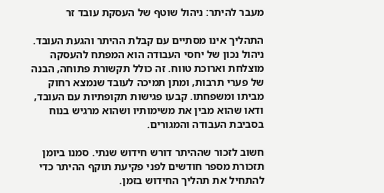מעבר להיתר: ניהול שוטף של העסקת עובד זר

התהליך אינו מסתיים עם קבלת ההיתר והגעת העובד. ניהול נכון של יחסי העבודה הוא המפתח להעסקה מוצלחת וארוכת טווח. זה כולל תקשורת פתוחה, הבנה של פערי תרבות, ומתן תמיכה לעובד שנמצא רחוק מביתו ומשפחתו. קבעו פגישות תקופתיות עם העובד, ודאו שהוא מבין את משימותיו ושהוא מרגיש בנוח בסביבת העבודה והמגורים.

חשוב לזכור שההיתר דורש חידוש שנתי. סמנו ביומן תזכורת מספר חודשים לפני פקיעת תוקף ההיתר כדי להתחיל את תהליך החידוש בזמן.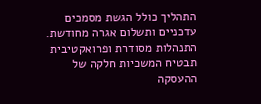התהליך כולל הגשת מסמכים עדכניים ותשלום אגרה מחודשת. התנהלות מסודרת ופרואקטיבית תבטיח המשכיות חלקה של ההעסקה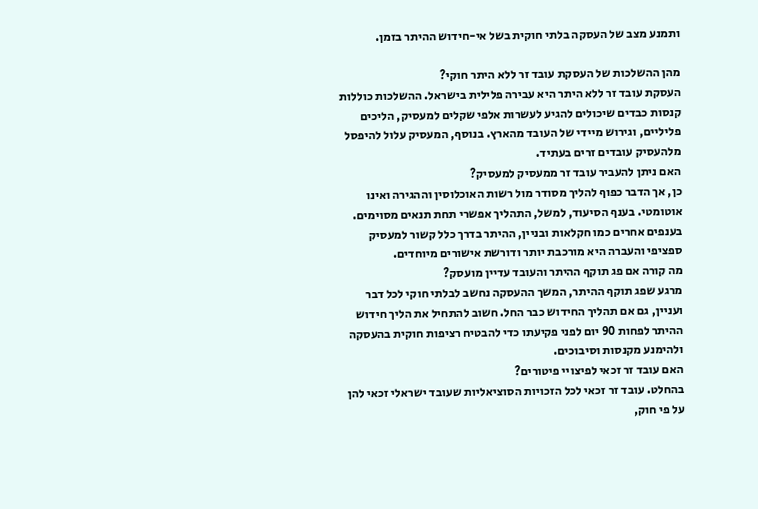ותמנע מצב של העסקה בלתי חוקית בשל אי-חידוש ההיתר בזמן.

מהן ההשלכות של העסקת עובד זר ללא היתר חוקי?
העסקת עובד זר ללא היתר היא עבירה פלילית בישראל. ההשלכות כוללות קנסות כבדים שיכולים להגיע לעשרות אלפי שקלים למעסיק, הליכים פליליים, וגירוש מיידי של העובד מהארץ. בנוסף, המעסיק עלול להיפסל מלהעסיק עובדים זרים בעתיד.
האם ניתן להעביר עובד זר ממעסיק למעסיק?
כן, אך הדבר כפוף להליך מסודר מול רשות האוכלוסין וההגירה ואינו אוטומטי. בענף הסיעוד, למשל, התהליך אפשרי תחת תנאים מסוימים. בענפים אחרים כמו חקלאות ובניין, ההיתר בדרך כלל קשור למעסיק ספציפי והעברה היא מורכבת יותר ודורשת אישורים מיוחדים.
מה קורה אם פג תוקף ההיתר והעובד עדיין מועסק?
מרגע שפג תוקף ההיתר, המשך ההעסקה נחשב לבלתי חוקי לכל דבר ועניין, גם אם תהליך החידוש כבר החל. חשוב להתחיל את הליך חידוש ההיתר לפחות 90 יום לפני פקיעתו כדי להבטיח רציפות חוקית בהעסקה ולהימנע מקנסות וסיבוכים.
האם עובד זר זכאי לפיצויי פיטורים?
בהחלט. עובד זר זכאי לכל הזכויות הסוציאליות שעובד ישראלי זכאי להן על פי חוק,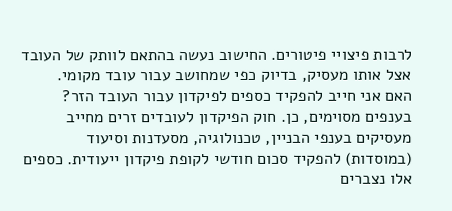לרבות פיצויי פיטורים. החישוב נעשה בהתאם לוותק של העובד אצל אותו מעסיק, בדיוק כפי שמחושב עבור עובד מקומי.
האם אני חייב להפקיד כספים לפיקדון עבור העובד הזר?
בענפים מסוימים, כן. חוק הפיקדון לעובדים זרים מחייב מעסיקים בענפי הבניין, טכנולוגיה, מסעדנות וסיעוד (במוסדות) להפקיד סכום חודשי לקופת פיקדון ייעודית. כספים אלו נצברים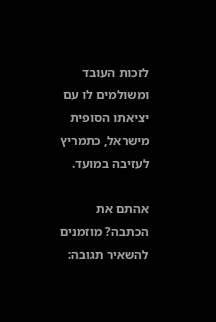לזכות העובד ומשולמים לו עם יציאתו הסופית מישראל, כתמריץ לעזיבה במועד.

אהתם את הכתבה? מוזמנים להשאיר תגובה: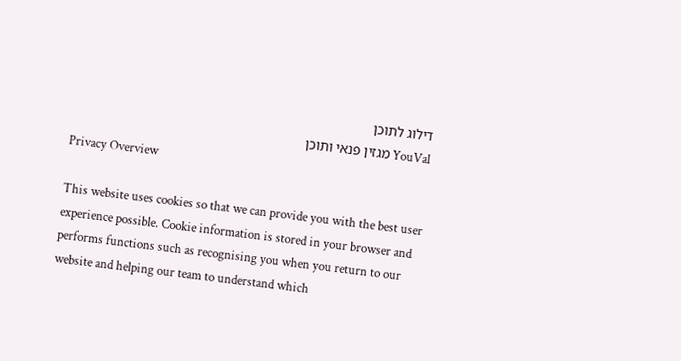דילוג לתוכן
YouVal מגזין פנאי ותוכן
Privacy Overview

This website uses cookies so that we can provide you with the best user experience possible. Cookie information is stored in your browser and performs functions such as recognising you when you return to our website and helping our team to understand which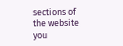sections of the website you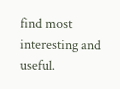find most interesting and useful.